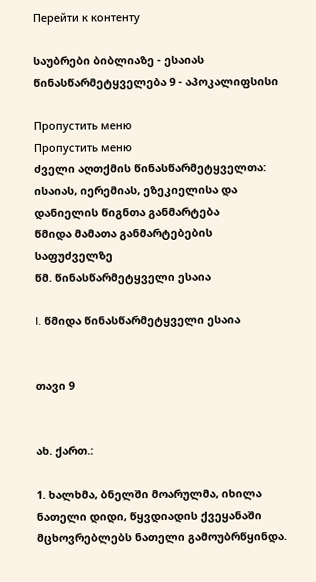Перейти к контенту

საუბრები ბიბლიაზე - ესაიას წინასწარმეტყველება 9 - აპოკალიფსისი

Пропустить меню
Пропустить меню
ძველი აღთქმის წინასწარმეტყველთა: ისაიას, იერემიას, ეზეკიელისა და დანიელის წიგნთა განმარტება
წმიდა მამათა განმარტებების საფუძველზე
წმ. წინასწარმეტყველი ესაია

I. წმიდა წინასწარმეტყველი ესაია


თავი 9


ახ. ქართ.:

1. ხალხმა, ბნელში მოარულმა, იხილა ნათელი დიდი, წყვდიადის ქვეყანაში მცხოვრებლებს ნათელი გამოუბრწყინდა.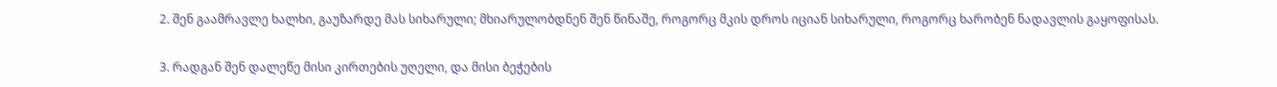2. შენ გაამრავლე ხალხი, გაუზარდე მას სიხარული; მხიარულობდნენ შენ წინაშე, როგორც მკის დროს იციან სიხარული, როგორც ხარობენ ნადავლის გაყოფისას.

3. რადგან შენ დალეწე მისი კირთების უღელი, და მისი ბეჭების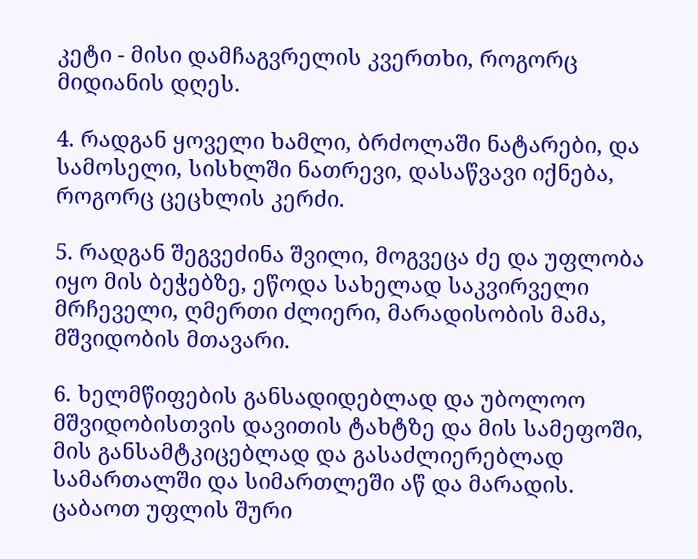კეტი - მისი დამჩაგვრელის კვერთხი, როგორც მიდიანის დღეს.

4. რადგან ყოველი ხამლი, ბრძოლაში ნატარები, და სამოსელი, სისხლში ნათრევი, დასაწვავი იქნება, როგორც ცეცხლის კერძი.

5. რადგან შეგვეძინა შვილი, მოგვეცა ძე და უფლობა იყო მის ბეჭებზე, ეწოდა სახელად საკვირველი მრჩეველი, ღმერთი ძლიერი, მარადისობის მამა, მშვიდობის მთავარი.

6. ხელმწიფების განსადიდებლად და უბოლოო მშვიდობისთვის დავითის ტახტზე და მის სამეფოში, მის განსამტკიცებლად და გასაძლიერებლად სამართალში და სიმართლეში აწ და მარადის. ცაბაოთ უფლის შური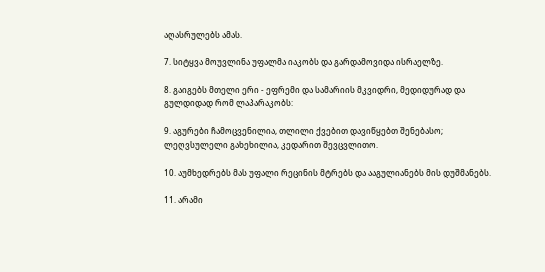აღასრულებს ამას.

7. სიტყვა მოუვლინა უფალმა იაკობს და გარდამოვიდა ისრაელზე.

8. გაიგებს მთელი ერი - ეფრემი და სამარიის მკვიდრი, მედიდურად და გულდიდად რომ ლაპარაკობს:

9. აგურები ჩამოცვენილია, თლილი ქვებით დავიწყებთ შენებასო; ლეღვსულელი გახეხილია, კედარით შევცვლითო.

10. აუმხედრებს მას უფალი რეცინის მტრებს და ააგულიანებს მის დუშმანებს.

11. არამი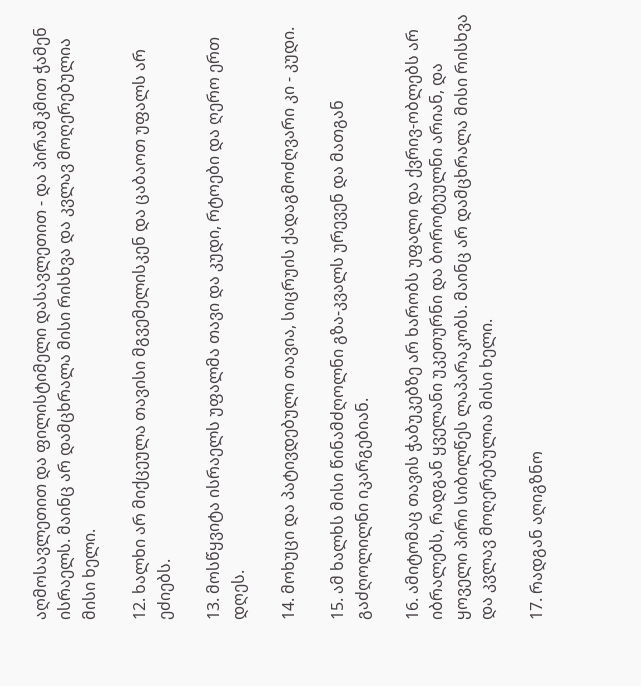აღმოსავლეთით და ფილისტიმელი დასავლეთით - და პირაშკმით ჭამენ ისრაელს. მაინც არ დამცხრალა მისი რისხვა და კვლავ მოღერებულია მისი ხელი.

12. ხალხი არ მიქცეულა თავისი მგვემელისკენ და ცაბაოთ უფალს არ ეძიებს.

13. მოსწყვიტა ისრაელს უფალმა თავი და კუდი, რტოები და ღერო ერთ დღეს.

14. მოხუცი და პატივდებული თავია, სიცრუის ქადაგმოძღვარი კი - კუდი.

15. ამ ხალხს მისი წინამძღოლნი გზა-კვალს ურევენ და მათგან გაძღოლილნი იკარგებიან.

16. ამიტომაც თავის ჭაბუკებზე არ ხარობს უფალი და ქვრივ-ობლებს არ იბრალებს, რადგან ყველანი უკეთურნი და ბოროტეულნი არიან, და ყოველი პირი სიბილწეს ლაპარაკობს. მაინც არ დამცხრალა მისი რისხვა და კვლავ მოღერებულია მისი ხელი.

17. რადგან აღიგზნო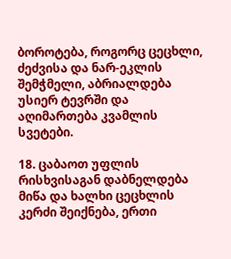ბოროტება, როგორც ცეცხლი, ძეძვისა და ნარ-ეკლის შემჭმელი, აბრიალდება უსიერ ტევრში და აღიმართება კვამლის სვეტები.

18. ცაბაოთ უფლის რისხვისაგან დაბნელდება მიწა და ხალხი ცეცხლის კერძი შეიქნება, ერთი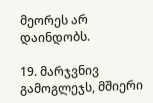მეორეს არ დაინდობს.

19. მარჯვნივ გამოგლეჯს, მშიერი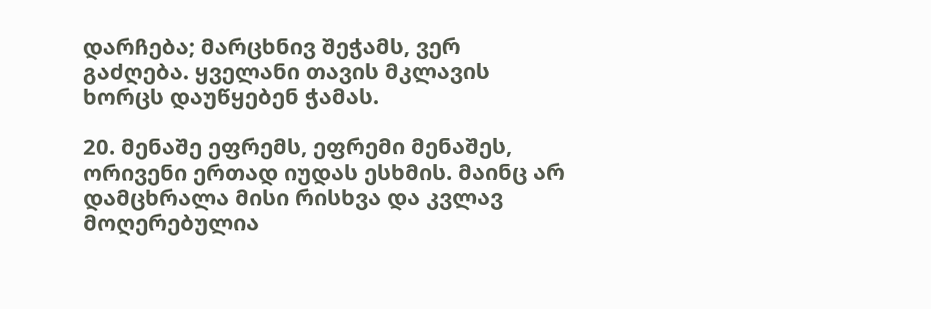დარჩება; მარცხნივ შეჭამს, ვერ გაძღება. ყველანი თავის მკლავის ხორცს დაუწყებენ ჭამას.

20. მენაშე ეფრემს, ეფრემი მენაშეს, ორივენი ერთად იუდას ესხმის. მაინც არ დამცხრალა მისი რისხვა და კვლავ მოღერებულია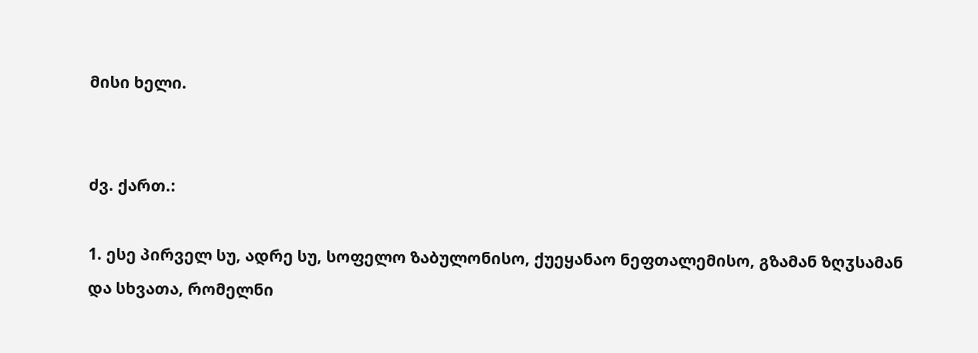მისი ხელი.


ძვ. ქართ.:

1. ესე პირველ სუ, ადრე სუ, სოფელო ზაბულონისო, ქუეყანაო ნეფთალემისო, გზამან ზღჳსამან და სხვათა, რომელნი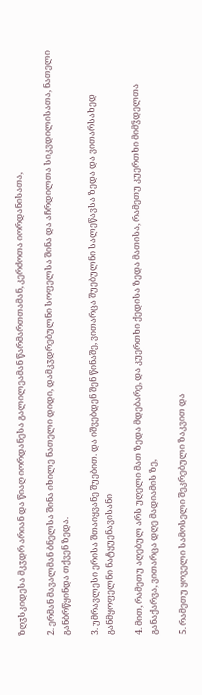ზღჳსკიდესა მკჳდრ არიან და წიაღ იორდანესა გალილეამან წარმართთამან, კერძოთა იორდანისათა,

2. ერმან მავალმან ბნელსა შინა იხილე ნათელი დიდი, დამკჳდრებულნი სოფელსა შინა და აჩრდილთა სიკვდილისათა, ნათელი განბრწყინდა თქვენ ზედა.

3. უმრავლესი ერისა შთაიყვანე შუებით. და იშვებდენ შენ წინაშე, ვითარცა შუებულნი სალეწავსა ზედა და ვითარსახედ განმყოფელნი ნატყუენავისანი

4. მით, რამეთუ აღებულ არს უღელი მათ ზედა მდებარე, და კუერთხი ქედისა ზედა მათისა, რამეთუ კუერთხი მიმჴდელთა განაქარვა, ვითარცა დღე მადიამის ზე,

5. რამეთუ ყოველი სამოსელი შეკრებული ზაკვით და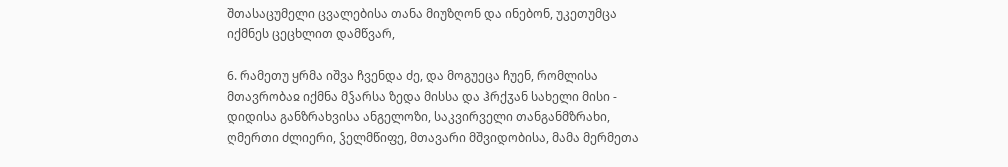შთასაცუმელი ცვალებისა თანა მიუზღონ და ინებონ, უკეთუმცა იქმნეს ცეცხლით დამწვარ,

6. რამეთუ ყრმა იშვა ჩვენდა ძე, და მოგუეცა ჩუენ, რომლისა მთავრობაჲ იქმნა მჴარსა ზედა მისსა და ჰრქჳან სახელი მისი - დიდისა განზრახვისა ანგელოზი, საკვირველი თანგანმზრახი, ღმერთი ძლიერი, ჴელმწიფე, მთავარი მშვიდობისა, მამა მერმეთა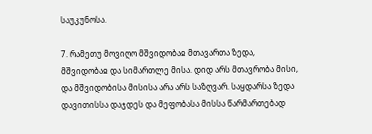საუკუნოსა.

7. რამეთუ მოვიღო მშვიდობაჲ მთავართა ზედა, მშვიდობაჲ და სიმართლე მისა. დიდ არს მთავრობა მისი, და მშვიდობისა მისისა არა არს საზღვარ. საყდარსა ზედა დავითისსა დაჯდეს და მეფობასა მისსა წარმართებად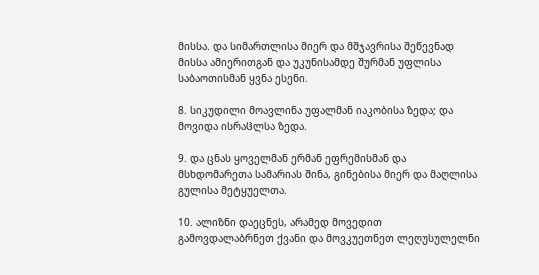მისსა. და სიმართლისა მიერ და მშჯავრისა შეწევნად მისსა ამიერითგან და უკუნისამდე შურმან უფლისა საბაოთისმან ყვნა ესენი.

8. სიკუდილი მოავლინა უფალმან იაკობისა ზედა; და მოვიდა ისრაჱლსა ზედა.

9. და ცნას ყოველმან ერმან ეფრემისმან და მსხდომარეთა სამარიას შინა, გინებისა მიერ და მაღლისა გულისა მეტყუელთა.

10. ალიზნი დაეცნეს, არამედ მოვედით გამოვდალაბრნეთ ქვანი და მოვკუეთნეთ ლეღუსულელნი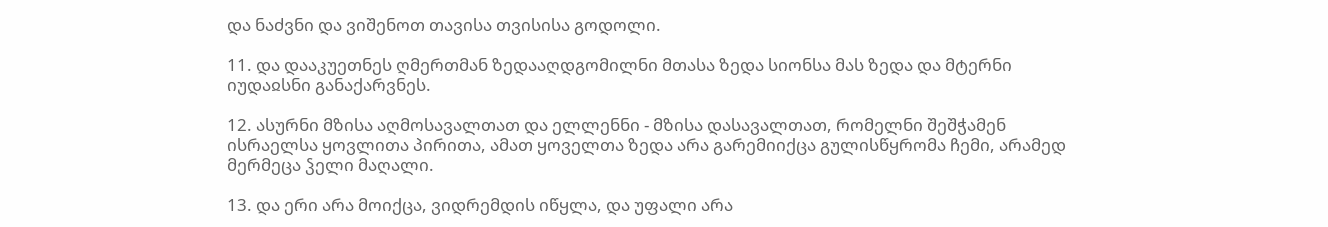და ნაძვნი და ვიშენოთ თავისა თვისისა გოდოლი.

11. და დააკუეთნეს ღმერთმან ზედააღდგომილნი მთასა ზედა სიონსა მას ზედა და მტერნი იუდაჲსნი განაქარვნეს.

12. ასურნი მზისა აღმოსავალთათ და ელლენნი - მზისა დასავალთათ, რომელნი შეშჭამენ ისრაელსა ყოვლითა პირითა, ამათ ყოველთა ზედა არა გარემიიქცა გულისწყრომა ჩემი, არამედ მერმეცა ჴელი მაღალი.

13. და ერი არა მოიქცა, ვიდრემდის იწყლა, და უფალი არა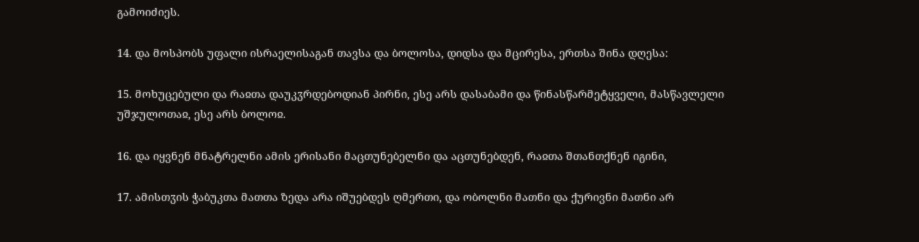გამოიძიეს.

14. და მოსპობს უფალი ისრაელისაგან თავსა და ბოლოსა, დიდსა და მცირესა, ერთსა შინა დღესა:

15. მოხუცებული და რაჲთა დაუკჳრდებოდიან პირნი, ესე არს დასაბამი და წინასწარმეტყველი, მასწავლელი უშჯულოთაჲ, ესე არს ბოლოჲ.

16. და იყვნენ მნატრელნი ამის ერისანი მაცთუნებელნი და აცთუნებდენ, რაჲთა შთანთქნენ იგინი,

17. ამისთჳის ჭაბუკთა მათთა ზედა არა იშუებდეს ღმერთი, და ობოლნი მათნი და ქურივნი მათნი არ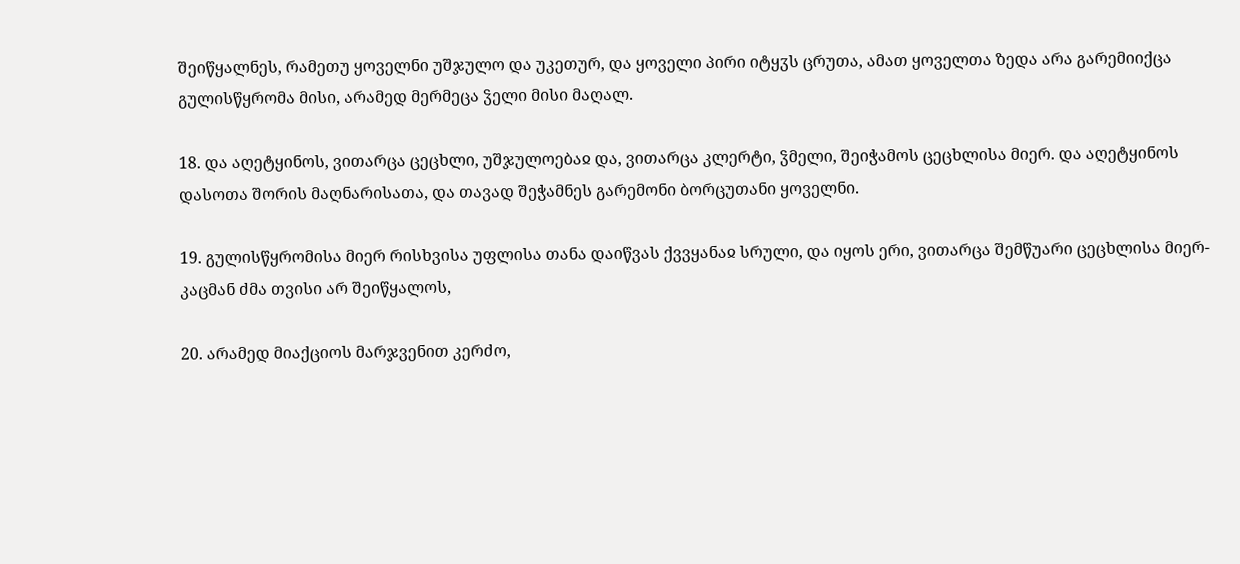შეიწყალნეს, რამეთუ ყოველნი უშჯულო და უკეთურ, და ყოველი პირი იტყჳს ცრუთა, ამათ ყოველთა ზედა არა გარემიიქცა გულისწყრომა მისი, არამედ მერმეცა ჴელი მისი მაღალ.

18. და აღეტყინოს, ვითარცა ცეცხლი, უშჯულოებაჲ და, ვითარცა კლერტი, ჴმელი, შეიჭამოს ცეცხლისა მიერ. და აღეტყინოს დასოთა შორის მაღნარისათა, და თავად შეჭამნეს გარემონი ბორცუთანი ყოველნი.

19. გულისწყრომისა მიერ რისხვისა უფლისა თანა დაიწვას ქვვყანაჲ სრული, და იყოს ერი, ვითარცა შემწუარი ცეცხლისა მიერ-კაცმან ძმა თვისი არ შეიწყალოს,

20. არამედ მიაქციოს მარჯვენით კერძო,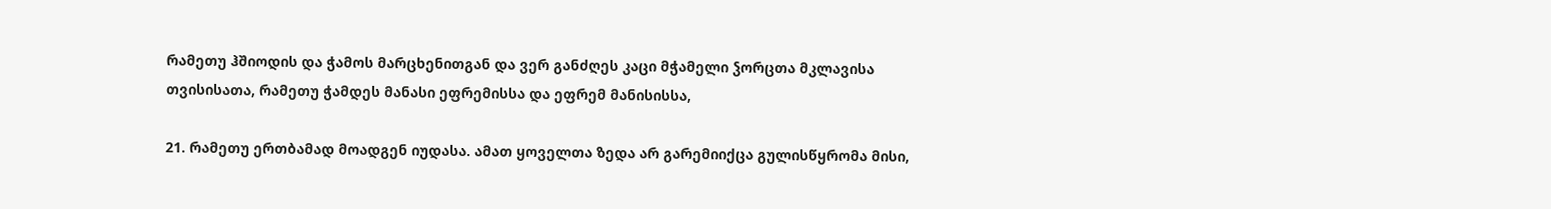რამეთუ ჰშიოდის და ჭამოს მარცხენითგან და ვერ განძღეს კაცი მჭამელი ჴორცთა მკლავისა თვისისათა, რამეთუ ჭამდეს მანასი ეფრემისსა და ეფრემ მანისისსა,

21. რამეთუ ერთბამად მოადგენ იუდასა. ამათ ყოველთა ზედა არ გარემიიქცა გულისწყრომა მისი,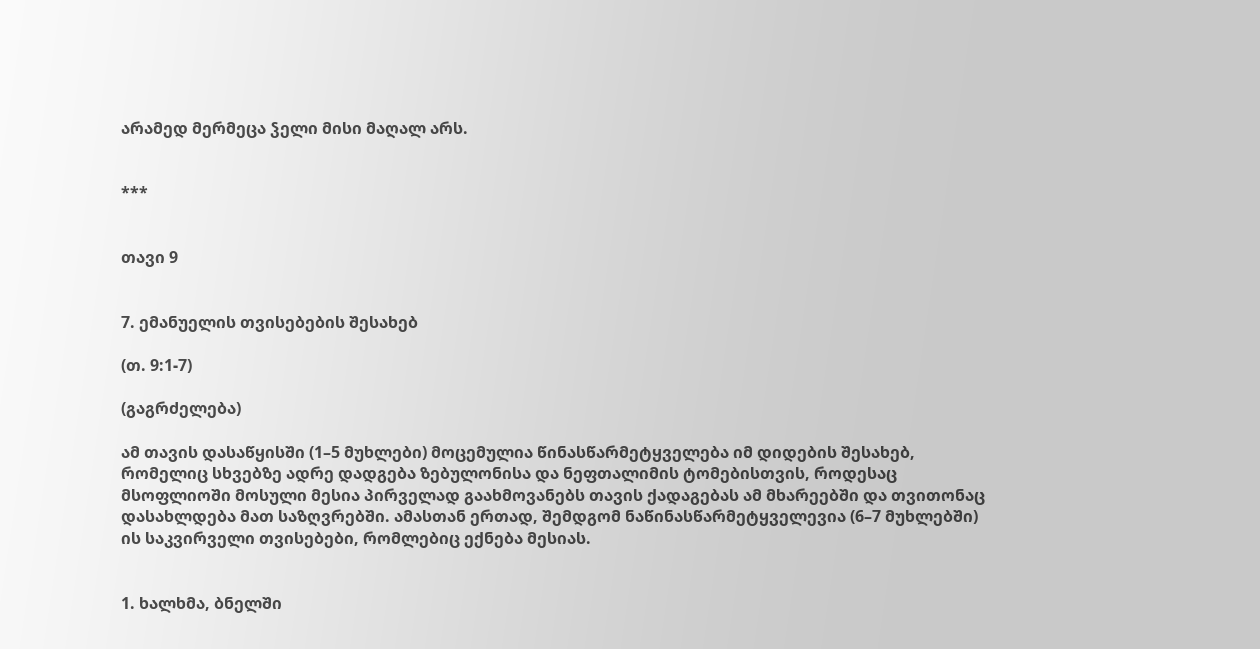არამედ მერმეცა ჴელი მისი მაღალ არს.


***


თავი 9


7. ემანუელის თვისებების შესახებ

(თ. 9:1-7)

(გაგრძელება)

ამ თავის დასაწყისში (1–5 მუხლები) მოცემულია წინასწარმეტყველება იმ დიდების შესახებ, რომელიც სხვებზე ადრე დადგება ზებულონისა და ნეფთალიმის ტომებისთვის, როდესაც მსოფლიოში მოსული მესია პირველად გაახმოვანებს თავის ქადაგებას ამ მხარეებში და თვითონაც დასახლდება მათ საზღვრებში. ამასთან ერთად, შემდგომ ნაწინასწარმეტყველევია (6–7 მუხლებში) ის საკვირველი თვისებები, რომლებიც ექნება მესიას.


1. ხალხმა, ბნელში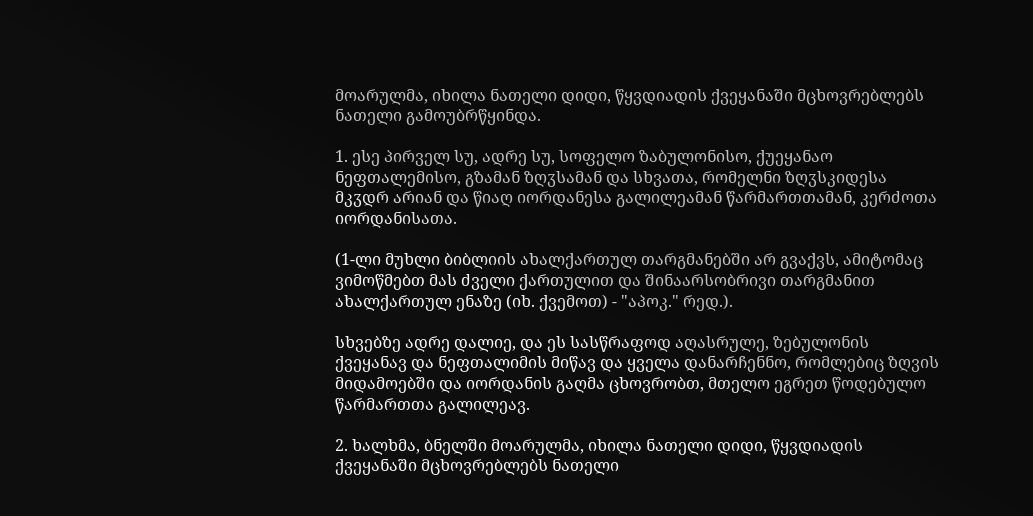მოარულმა, იხილა ნათელი დიდი, წყვდიადის ქვეყანაში მცხოვრებლებს ნათელი გამოუბრწყინდა.

1. ესე პირველ სუ, ადრე სუ, სოფელო ზაბულონისო, ქუეყანაო ნეფთალემისო, გზამან ზღჳსამან და სხვათა, რომელნი ზღჳსკიდესა მკჳდრ არიან და წიაღ იორდანესა გალილეამან წარმართთამან, კერძოთა იორდანისათა.

(1-ლი მუხლი ბიბლიის ახალქართულ თარგმანებში არ გვაქვს, ამიტომაც ვიმოწმებთ მას ძველი ქართულით და შინაარსობრივი თარგმანით ახალქართულ ენაზე (იხ. ქვემოთ) - "აპოკ." რედ.).

სხვებზე ადრე დალიე, და ეს სასწრაფოდ აღასრულე, ზებულონის ქვეყანავ და ნეფთალიმის მიწავ და ყველა დანარჩენნო, რომლებიც ზღვის მიდამოებში და იორდანის გაღმა ცხოვრობთ, მთელო ეგრეთ წოდებულო წარმართთა გალილეავ.

2. ხალხმა, ბნელში მოარულმა, იხილა ნათელი დიდი, წყვდიადის ქვეყანაში მცხოვრებლებს ნათელი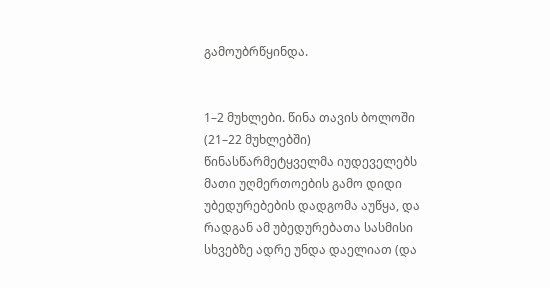გამოუბრწყინდა.


1–2 მუხლები. წინა თავის ბოლოში (21–22 მუხლებში) წინასწარმეტყველმა იუდეველებს მათი უღმერთოების გამო დიდი უბედურებების დადგომა აუწყა, და რადგან ამ უბედურებათა სასმისი სხვებზე ადრე უნდა დაელიათ (და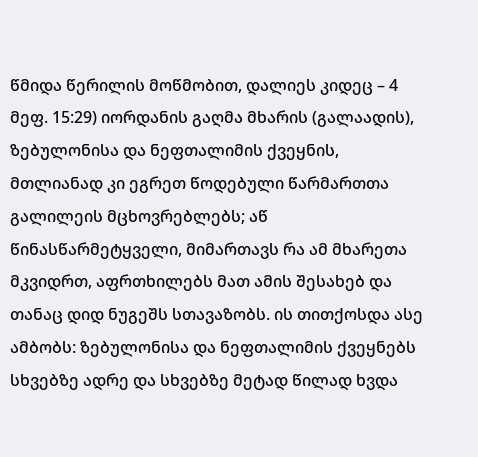წმიდა წერილის მოწმობით, დალიეს კიდეც – 4 მეფ. 15:29) იორდანის გაღმა მხარის (გალაადის), ზებულონისა და ნეფთალიმის ქვეყნის, მთლიანად კი ეგრეთ წოდებული წარმართთა გალილეის მცხოვრებლებს; აწ წინასწარმეტყველი, მიმართავს რა ამ მხარეთა მკვიდრთ, აფრთხილებს მათ ამის შესახებ და თანაც დიდ ნუგეშს სთავაზობს. ის თითქოსდა ასე ამბობს: ზებულონისა და ნეფთალიმის ქვეყნებს სხვებზე ადრე და სხვებზე მეტად წილად ხვდა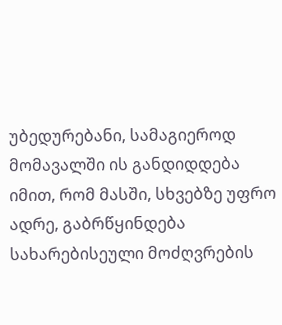უბედურებანი, სამაგიეროდ მომავალში ის განდიდდება იმით, რომ მასში, სხვებზე უფრო ადრე, გაბრწყინდება სახარებისეული მოძღვრების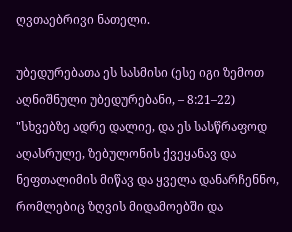ღვთაებრივი ნათელი.

უბედურებათა ეს სასმისი (ესე იგი ზემოთ აღნიშნული უბედურებანი, – 8:21–22) "სხვებზე ადრე დალიე, და ეს სასწრაფოდ აღასრულე, ზებულონის ქვეყანავ და ნეფთალიმის მიწავ და ყველა დანარჩენნო, რომლებიც ზღვის მიდამოებში და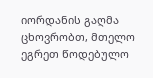იორდანის გაღმა ცხოვრობთ, მთელო ეგრეთ წოდებულო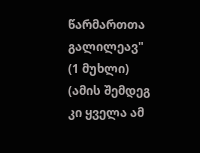წარმართთა გალილეავ" (1 მუხლი) (ამის შემდეგ კი ყველა ამ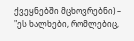ქვეყნებში მცხოვრებნი) – "ეს ხალხები, რომლებიც,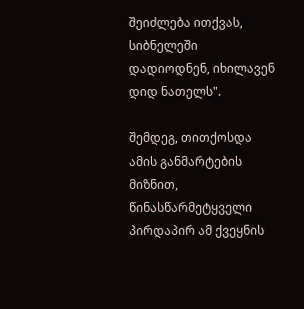შეიძლება ითქვას, სიბნელეში დადიოდნენ, იხილავენ დიდ ნათელს".

შემდეგ, თითქოსდა ამის განმარტების მიზნით, წინასწარმეტყველი პირდაპირ ამ ქვეყნის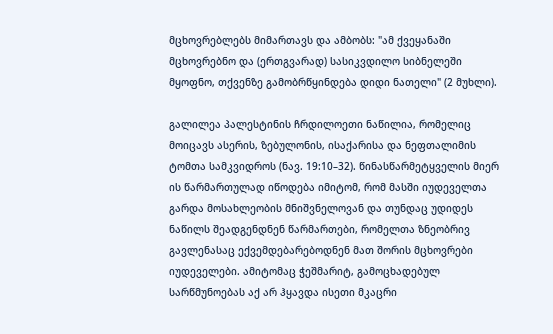მცხოვრებლებს მიმართავს და ამბობს: "ამ ქვეყანაში მცხოვრებნო და (ერთგვარად) სასიკვდილო სიბნელეში მყოფნო, თქვენზე გამობრწყინდება დიდი ნათელი" (2 მუხლი).

გალილეა პალესტინის ჩრდილოეთი ნაწილია, რომელიც მოიცავს ასერის, ზებულონის, ისაქარისა და ნეფთალიმის ტომთა სამკვიდროს (ნავ. 19:10–32). წინასწარმეტყველის მიერ ის წარმართულად იწოდება იმიტომ, რომ მასში იუდეველთა გარდა მოსახლეობის მნიშვნელოვან და თუნდაც უდიდეს ნაწილს შეადგენდნენ წარმართები, რომელთა ზნეობრივ გავლენასაც ექვემდებარებოდნენ მათ შორის მცხოვრები იუდეველები. ამიტომაც ჭეშმარიტ, გამოცხადებულ სარწმუნოებას აქ არ ჰყავდა ისეთი მკაცრი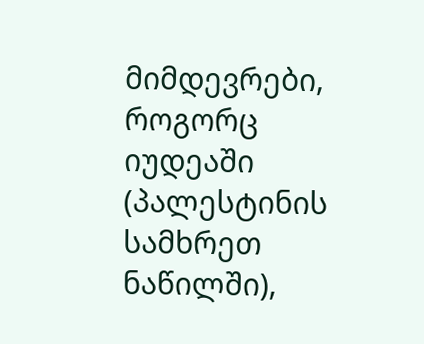მიმდევრები, როგორც იუდეაში (პალესტინის სამხრეთ ნაწილში),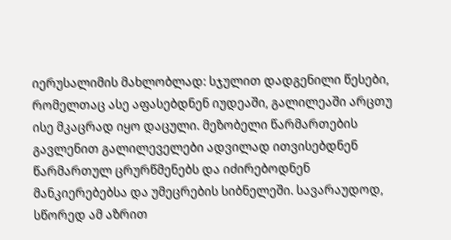იერუსალიმის მახლობლად: სჯულით დადგენილი წესები, რომელთაც ასე აფასებდნენ იუდეაში, გალილეაში არცთუ ისე მკაცრად იყო დაცული. მეზობელი წარმართების გავლენით გალილეველები ადვილად ითვისებდნენ წარმართულ ცრურწმენებს და იძირებოდნენ მანკიერებებსა და უმეცრების სიბნელეში. სავარაუდოდ, სწორედ ამ აზრით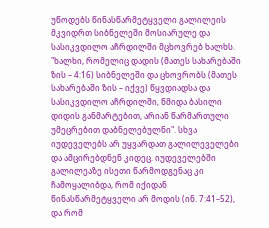უწოდებს წინასწარმეტყველი გალილეის მკვიდრთ სიბნელეში მოსიარულე და სასიკვდილო აჩრდილში მცხოვრებ ხალხს. "ხალხი, რომელიც დადის (მათეს სახარებაში ზის – 4:16) სიბნელეში და ცხოვრობს (მათეს სახარებაში ზის – იქვე) წყვდიადსა და სასიკვდილო აჩრდილში, წმიდა ბასილი დიდის განმარტებით, არიან წარმართული უმეცრებით დაბნელებულნი". სხვა იუდეველებს არ უყვარდათ გალილეველები და ამცირებდნენ კიდეც. იუდეველებში გალილეაზე ისეთი წარმოდგენაც კი ჩამოყალიბდა, რომ იქიდან წინასწარმეტყველი არ მოდის (ინ. 7:41–52), და რომ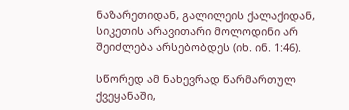ნაზარეთიდან, გალილეის ქალაქიდან, სიკეთის არავითარი მოლოდინი არ შეიძლება არსებობდეს (იხ. ინ. 1:46).

სწორედ ამ ნახევრად წარმართულ ქვეყანაში,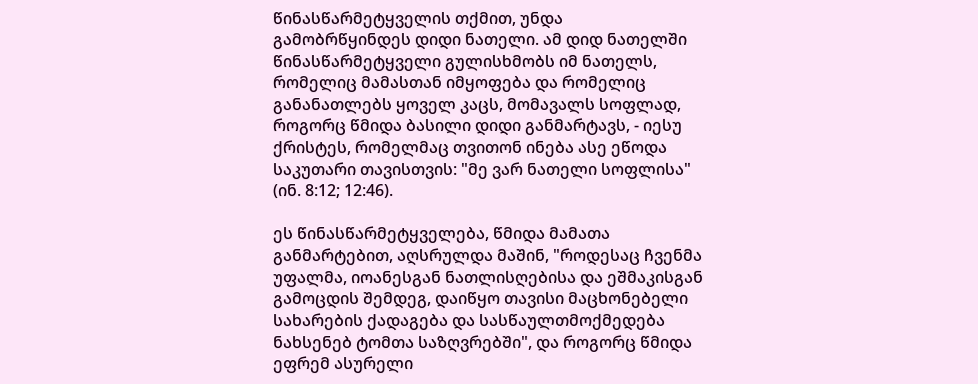წინასწარმეტყველის თქმით, უნდა გამობრწყინდეს დიდი ნათელი. ამ დიდ ნათელში წინასწარმეტყველი გულისხმობს იმ ნათელს, რომელიც მამასთან იმყოფება და რომელიც განანათლებს ყოველ კაცს, მომავალს სოფლად, როგორც წმიდა ბასილი დიდი განმარტავს, - იესუ ქრისტეს, რომელმაც თვითონ ინება ასე ეწოდა საკუთარი თავისთვის: "მე ვარ ნათელი სოფლისა" (ინ. 8:12; 12:46).

ეს წინასწარმეტყველება, წმიდა მამათა განმარტებით, აღსრულდა მაშინ, "როდესაც ჩვენმა უფალმა, იოანესგან ნათლისღებისა და ეშმაკისგან გამოცდის შემდეგ, დაიწყო თავისი მაცხონებელი სახარების ქადაგება და სასწაულთმოქმედება ნახსენებ ტომთა საზღვრებში", და როგორც წმიდა ეფრემ ასურელი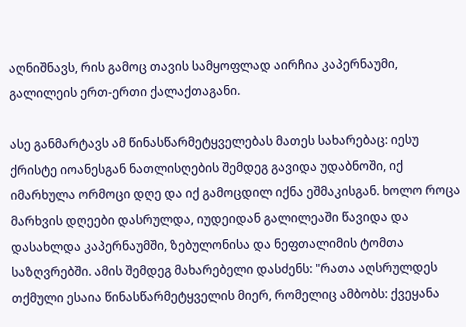აღნიშნავს, რის გამოც თავის სამყოფლად აირჩია კაპერნაუმი, გალილეის ერთ-ერთი ქალაქთაგანი.

ასე განმარტავს ამ წინასწარმეტყველებას მათეს სახარებაც: იესუ ქრისტე იოანესგან ნათლისღების შემდეგ გავიდა უდაბნოში, იქ იმარხულა ორმოცი დღე და იქ გამოცდილ იქნა ეშმაკისგან. ხოლო როცა მარხვის დღეები დასრულდა, იუდეიდან გალილეაში წავიდა და დასახლდა კაპერნაუმში, ზებულონისა და ნეფთალიმის ტომთა საზღვრებში. ამის შემდეგ მახარებელი დასძენს: "რათა აღსრულდეს თქმული ესაია წინასწარმეტყველის მიერ, რომელიც ამბობს: ქვეყანა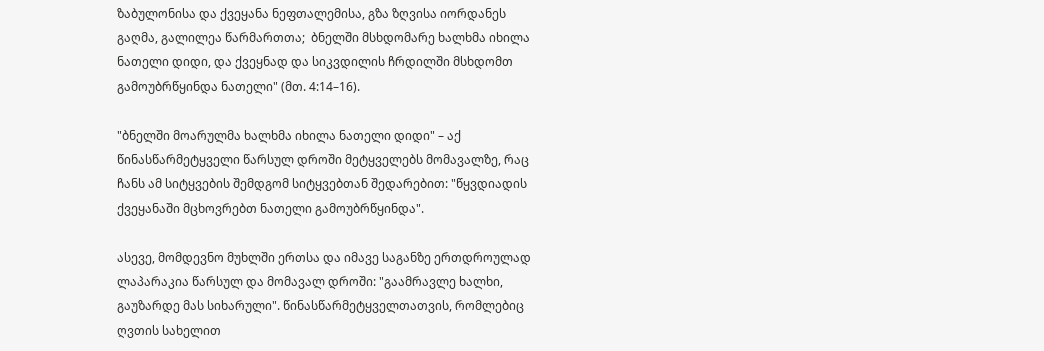ზაბულონისა და ქვეყანა ნეფთალემისა, გზა ზღვისა იორდანეს გაღმა, გალილეა წარმართთა;  ბნელში მსხდომარე ხალხმა იხილა ნათელი დიდი, და ქვეყნად და სიკვდილის ჩრდილში მსხდომთ გამოუბრწყინდა ნათელი" (მთ. 4:14–16).

"ბნელში მოარულმა ხალხმა იხილა ნათელი დიდი" – აქ წინასწარმეტყველი წარსულ დროში მეტყველებს მომავალზე, რაც ჩანს ამ სიტყვების შემდგომ სიტყვებთან შედარებით: "წყვდიადის ქვეყანაში მცხოვრებთ ნათელი გამოუბრწყინდა".

ასევე, მომდევნო მუხლში ერთსა და იმავე საგანზე ერთდროულად ლაპარაკია წარსულ და მომავალ დროში: "გაამრავლე ხალხი, გაუზარდე მას სიხარული". წინასწარმეტყველთათვის, რომლებიც ღვთის სახელით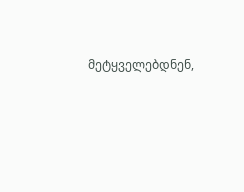მეტყველებდნენ,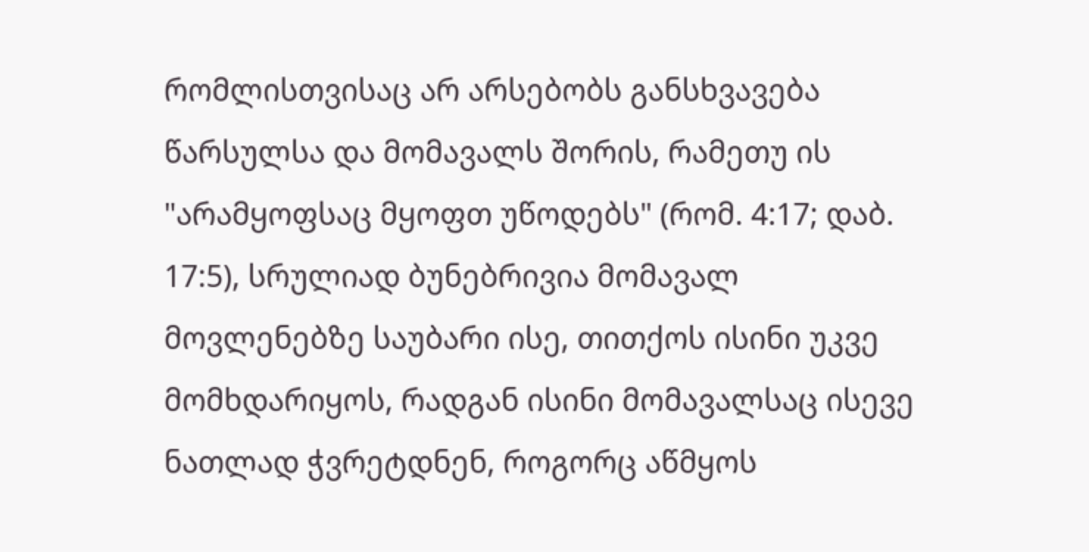რომლისთვისაც არ არსებობს განსხვავება წარსულსა და მომავალს შორის, რამეთუ ის "არამყოფსაც მყოფთ უწოდებს" (რომ. 4:17; დაბ. 17:5), სრულიად ბუნებრივია მომავალ მოვლენებზე საუბარი ისე, თითქოს ისინი უკვე მომხდარიყოს, რადგან ისინი მომავალსაც ისევე ნათლად ჭვრეტდნენ, როგორც აწმყოს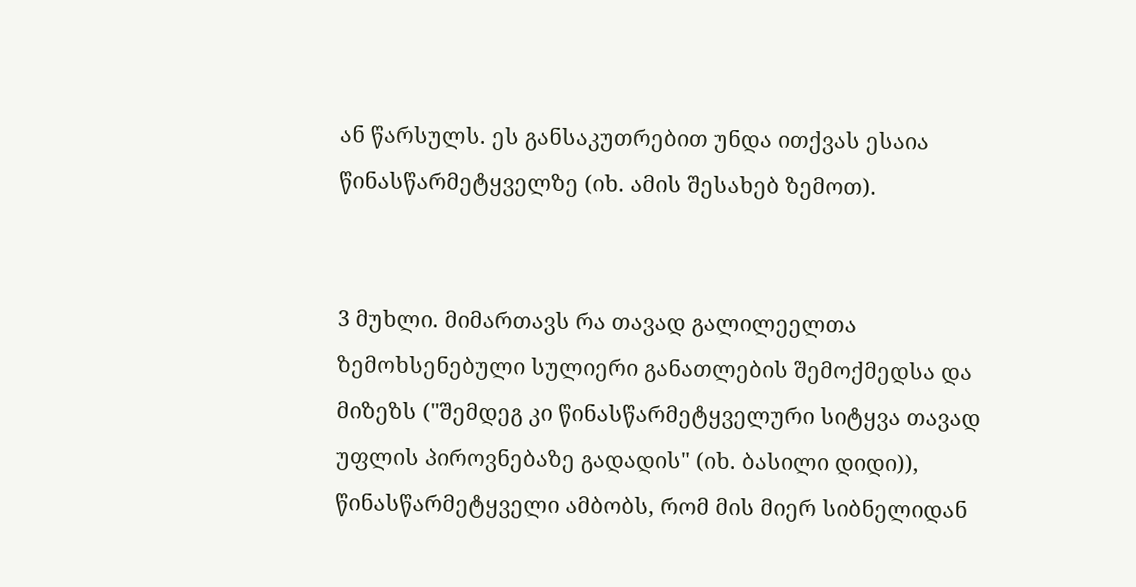ან წარსულს. ეს განსაკუთრებით უნდა ითქვას ესაია წინასწარმეტყველზე (იხ. ამის შესახებ ზემოთ).


3 მუხლი. მიმართავს რა თავად გალილეელთა ზემოხსენებული სულიერი განათლების შემოქმედსა და მიზეზს ("შემდეგ კი წინასწარმეტყველური სიტყვა თავად უფლის პიროვნებაზე გადადის" (იხ. ბასილი დიდი)), წინასწარმეტყველი ამბობს, რომ მის მიერ სიბნელიდან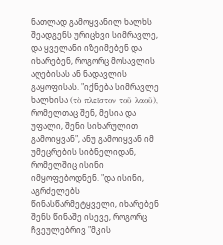ნათლად გამოყვანილ ხალხს შეადგენს ურიცხვი სიმრავლე, და ყველანი იზეიმებენ და იხარებენ, როგორც მოსავლის აღებისას ან ნადავლის გაყოფისას. "იქნება სიმრავლე ხალხისა (τὸ πλεῖστον τοῦ λαοῦ), რომელთაც შენ, მესია და უფალი, შენი სიხარულით გამოიყვან", ანუ გამოიყვან იმ უმეცრების სიბნელიდან, რომელშიც ისინი იმყოფებოდნენ. "და ისინი, აგრძელებს წინასწარმეტყველი, იხარებენ შენს წინაშე ისევე, როგორც ჩვეულებრივ "მკის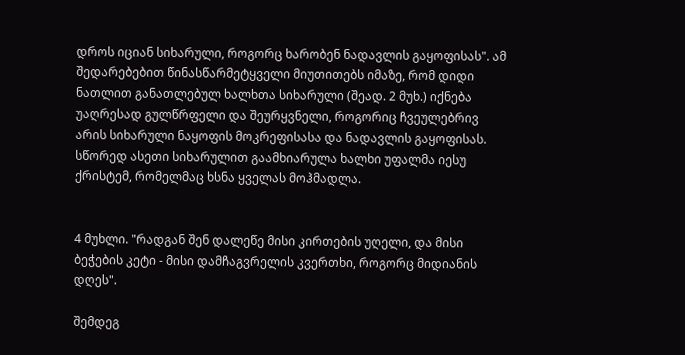დროს იციან სიხარული, როგორც ხარობენ ნადავლის გაყოფისას". ამ შედარებებით წინასწარმეტყველი მიუთითებს იმაზე, რომ დიდი ნათლით განათლებულ ხალხთა სიხარული (შეად. 2 მუხ.) იქნება უაღრესად გულწრფელი და შეურყვნელი, როგორიც ჩვეულებრივ არის სიხარული ნაყოფის მოკრეფისასა და ნადავლის გაყოფისას. სწორედ ასეთი სიხარულით გაამხიარულა ხალხი უფალმა იესუ ქრისტემ, რომელმაც ხსნა ყველას მოჰმადლა.


4 მუხლი. "რადგან შენ დალეწე მისი კირთების უღელი, და მისი ბეჭების კეტი - მისი დამჩაგვრელის კვერთხი, როგორც მიდიანის დღეს".

შემდეგ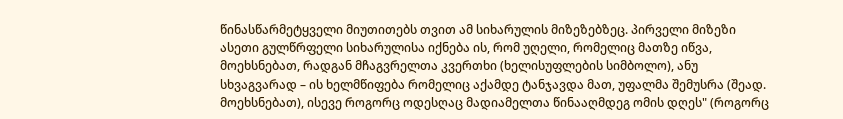წინასწარმეტყველი მიუთითებს თვით ამ სიხარულის მიზეზებზეც. პირველი მიზეზი ასეთი გულწრფელი სიხარულისა იქნება ის, რომ უღელი, რომელიც მათზე იწვა, მოეხსნებათ, რადგან მჩაგვრელთა კვერთხი (ხელისუფლების სიმბოლო), ანუ სხვაგვარად – ის ხელმწიფება რომელიც აქამდე ტანჯავდა მათ, უფალმა შემუსრა (შეად. მოეხსნებათ), ისევე როგორც ოდესღაც მადიამელთა წინააღმდეგ ომის დღეს" (როგორც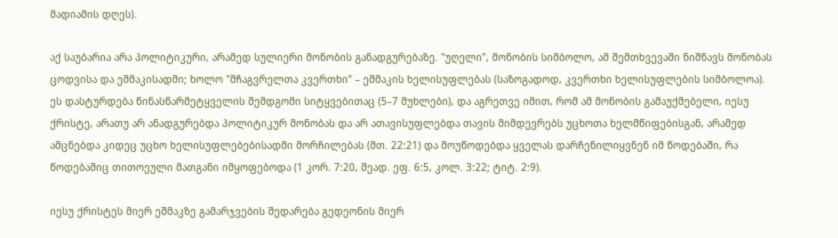მადიამის დღეს).

აქ საუბარია არა პოლიტიკური, არამედ სულიერი მონობის განადგურებაზე. "უღელი", მონობის სიმბოლო, ამ შემთხვევაში ნიშნავს მონობას ცოდვისა და ეშმაკისადმი; ხოლო "მჩაგვრელთა კვერთხი" – ეშმაკის ხელისუფლებას (საზოგადოდ, კვერთხი ხელისუფლების სიმბოლოა). ეს დასტურდება წინასწარმეტყველის შემდგომი სიტყვებითაც (5–7 მუხლები), და აგრეთვე იმით, რომ ამ მონობის გამაუქმებელი, იესუ ქრისტე, არათუ არ ანადგურებდა პოლიტიკურ მონობას და არ ათავისუფლებდა თავის მიმდევრებს უცხოთა ხელმწიფებისგან, არამედ ამცნებდა კიდეც უცხო ხელისუფლებებისადმი მორჩილებას (მთ. 22:21) და მოუწოდებდა ყველას დარჩენილიყვნენ იმ წოდებაში, რა წოდებაშიც თითოეული მათგანი იმყოფებოდა (1 კორ. 7:20, შეად. ეფ. 6:5, კოლ. 3:22; ტიტ. 2:9).

იესუ ქრისტეს მიერ ეშმაკზე გამარჯვების შედარება გედეონის მიერ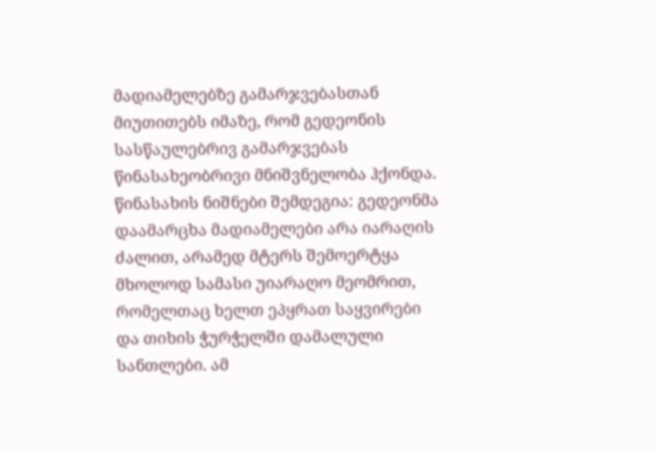მადიამელებზე გამარჯვებასთან მიუთითებს იმაზე, რომ გედეონის სასწაულებრივ გამარჯვებას წინასახეობრივი მნიშვნელობა ჰქონდა. წინასახის ნიშნები შემდეგია: გედეონმა დაამარცხა მადიამელები არა იარაღის ძალით, არამედ მტერს შემოერტყა მხოლოდ სამასი უიარაღო მეომრით, რომელთაც ხელთ ეპყრათ საყვირები და თიხის ჭურჭელში დამალული სანთლები. ამ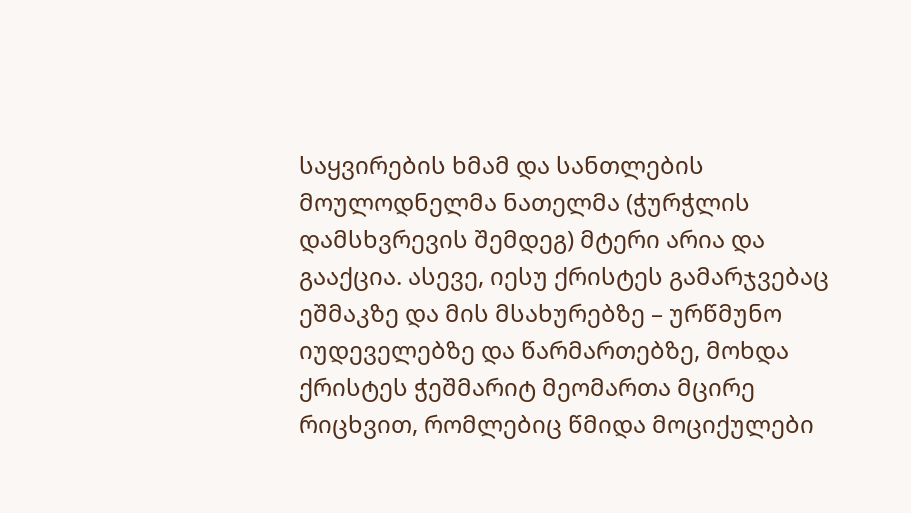საყვირების ხმამ და სანთლების მოულოდნელმა ნათელმა (ჭურჭლის დამსხვრევის შემდეგ) მტერი არია და გააქცია. ასევე, იესუ ქრისტეს გამარჯვებაც ეშმაკზე და მის მსახურებზე – ურწმუნო იუდეველებზე და წარმართებზე, მოხდა ქრისტეს ჭეშმარიტ მეომართა მცირე რიცხვით, რომლებიც წმიდა მოციქულები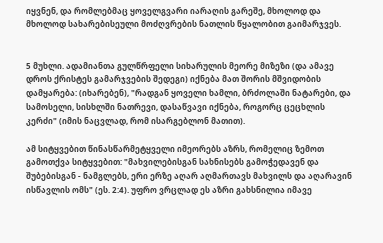იყვნენ, და რომლებმაც ყოველგვარი იარაღის გარეშე, მხოლოდ და მხოლოდ სახარებისეული მოძღვრების ნათლის წყალობით გაიმარჯვეს.


5 მუხლი. ადამიანთა გულწრფელი სიხარულის მეორე მიზეზი (და ამავე დროს ქრისტეს გამარჯვების შედეგი) იქნება მათ შორის მშვიდობის დამყარება: (იხარებენ), "რადგან ყოველი ხამლი, ბრძოლაში ნატარები, და სამოსელი, სისხლში ნათრევი, დასაწვავი იქნება, როგორც ცეცხლის კერძი" (იმის ნაცვლად, რომ ისარგებლონ მათით).

ამ სიტყვებით წინასწარმეტყველი იმეორებს აზრს, რომელიც ზემოთ გამოთქვა სიტყვებით: "მახვილებისგან სახნისებს გამოჭედავენ და შუბებისგან - ნამგლებს, ერი ერზე აღარ აღმართავს მახვილს და აღარავინ ისწავლის ომს" (ეს. 2:4). უფრო ვრცლად ეს აზრი გახსნილია იმავე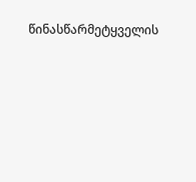წინასწარმეტყველის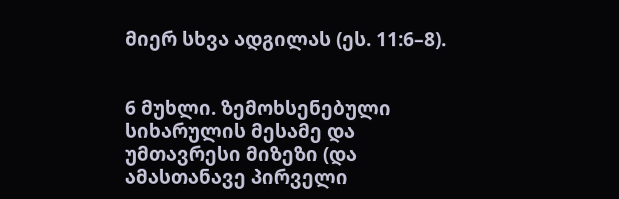მიერ სხვა ადგილას (ეს. 11:6–8).


6 მუხლი. ზემოხსენებული სიხარულის მესამე და უმთავრესი მიზეზი (და ამასთანავე პირველი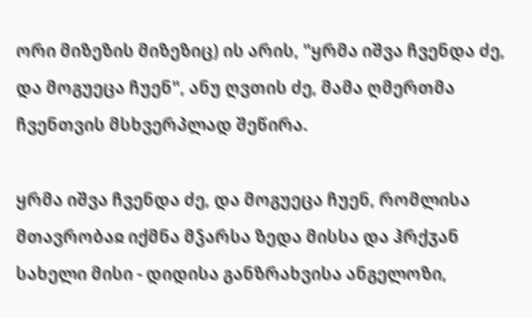ორი მიზეზის მიზეზიც) ის არის, "ყრმა იშვა ჩვენდა ძე, და მოგუეცა ჩუენ", ანუ ღვთის ძე, მამა ღმერთმა ჩვენთვის მსხვერპლად შეწირა.

ყრმა იშვა ჩვენდა ძე, და მოგუეცა ჩუენ, რომლისა მთავრობაჲ იქმნა მჴარსა ზედა მისსა და ჰრქჳან სახელი მისი - დიდისა განზრახვისა ანგელოზი,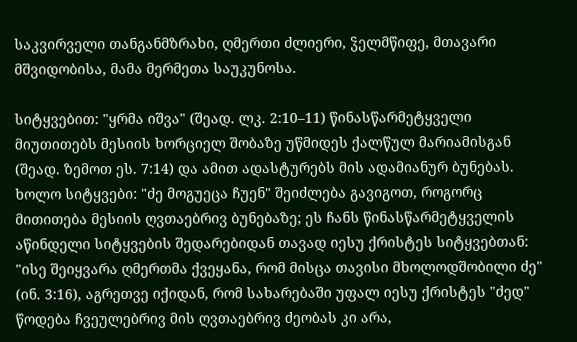საკვირველი თანგანმზრახი, ღმერთი ძლიერი, ჴელმწიფე, მთავარი მშვიდობისა, მამა მერმეთა საუკუნოსა.

სიტყვებით: "ყრმა იშვა" (შეად. ლკ. 2:10–11) წინასწარმეტყველი მიუთითებს მესიის ხორციელ შობაზე უწმიდეს ქალწულ მარიამისგან (შეად. ზემოთ ეს. 7:14) და ამით ადასტურებს მის ადამიანურ ბუნებას. ხოლო სიტყვები: "ძე მოგუეცა ჩუენ" შეიძლება გავიგოთ, როგორც მითითება მესიის ღვთაებრივ ბუნებაზე; ეს ჩანს წინასწარმეტყველის აწინდელი სიტყვების შედარებიდან თავად იესუ ქრისტეს სიტყვებთან: "ისე შეიყვარა ღმერთმა ქვეყანა, რომ მისცა თავისი მხოლოდშობილი ძე" (ინ. 3:16), აგრეთვე იქიდან, რომ სახარებაში უფალ იესუ ქრისტეს "ძედ" წოდება ჩვეულებრივ მის ღვთაებრივ ძეობას კი არა,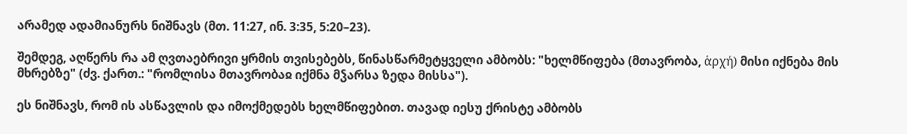არამედ ადამიანურს ნიშნავს (მთ. 11:27, ინ. 3:35, 5:20–23).

შემდეგ, აღწერს რა ამ ღვთაებრივი ყრმის თვისებებს, წინასწარმეტყველი ამბობს: "ხელმწიფება (მთავრობა, ἁρχή) მისი იქნება მის მხრებზე" (ძვ. ქართ.: "რომლისა მთავრობაჲ იქმნა მჴარსა ზედა მისსა").

ეს ნიშნავს, რომ ის ასწავლის და იმოქმედებს ხელმწიფებით. თავად იესუ ქრისტე ამბობს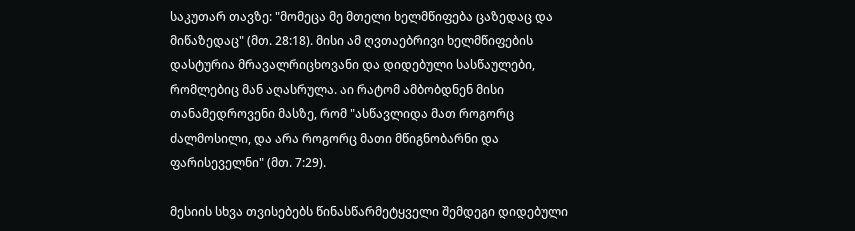საკუთარ თავზე: "მომეცა მე მთელი ხელმწიფება ცაზედაც და მიწაზედაც" (მთ. 28:18). მისი ამ ღვთაებრივი ხელმწიფების დასტურია მრავალრიცხოვანი და დიდებული სასწაულები, რომლებიც მან აღასრულა. აი რატომ ამბობდნენ მისი თანამედროვენი მასზე, რომ "ასწავლიდა მათ როგორც ძალმოსილი, და არა როგორც მათი მწიგნობარნი და ფარისეველნი" (მთ. 7:29).

მესიის სხვა თვისებებს წინასწარმეტყველი შემდეგი დიდებული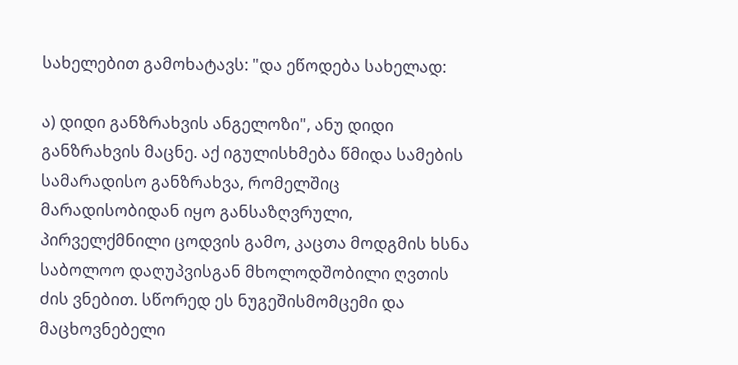სახელებით გამოხატავს: "და ეწოდება სახელად:

ა) დიდი განზრახვის ანგელოზი", ანუ დიდი განზრახვის მაცნე. აქ იგულისხმება წმიდა სამების სამარადისო განზრახვა, რომელშიც მარადისობიდან იყო განსაზღვრული, პირველქმნილი ცოდვის გამო, კაცთა მოდგმის ხსნა საბოლოო დაღუპვისგან მხოლოდშობილი ღვთის ძის ვნებით. სწორედ ეს ნუგეშისმომცემი და მაცხოვნებელი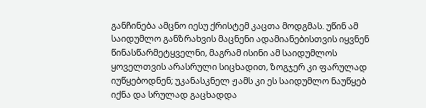განჩინება ამცნო იესუ ქრისტემ კაცთა მოდგმას. უწინ ამ საიდუმლო განზრახვის მაცნენი ადამიანებისთვის იყვნენ წინასწარმეტყველნი, მაგრამ ისინი ამ საიდუმლოს ყოველთვის არასრული სიცხადით, ზოგჯერ კი ფარულად იუწყებოდნენ; უკანასკნელ ჟამს კი ეს საიდუმლო ნაუწყებ იქნა და სრულად გაცხადდა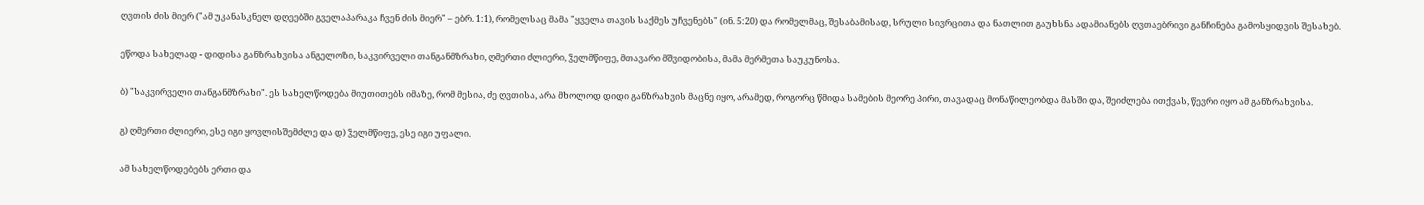ღვთის ძის მიერ ("ამ უკანასკნელ დღეებში გველაპარაკა ჩვენ ძის მიერ" – ებრ. 1:1), რომელსაც მამა "ყველა თავის საქმეს უჩვენებს" (ინ. 5:20) და რომელმაც, შესაბამისად, სრული სივრცითა და ნათლით გაუხსნა ადამიანებს ღვთაებრივი განჩინება გამოსყიდვის შესახებ.

ეწოდა სახელად - დიდისა განზრახვისა ანგელოზი, საკვირველი თანგანმზრახი, ღმერთი ძლიერი, ჴელმწიფე, მთავარი მშვიდობისა, მამა მერმეთა საუკუნოსა.

ბ) "საკვირველი თანგანმზრახი". ეს სახელწოდება მიუთითებს იმაზე, რომ მესია, ძე ღვთისა, არა მხოლოდ დიდი განზრახვის მაცნე იყო, არამედ, როგორც წმიდა სამების მეორე პირი, თავადაც მონაწილეობდა მასში და, შეიძლება ითქვას, წევრი იყო ამ განზრახვისა.

გ) ღმერთი ძლიერი, ესე იგი ყოვლისშემძლე და დ) ჴელმწიფე, ესე იგი უფალი.

ამ სახელწოდებებს ერთი და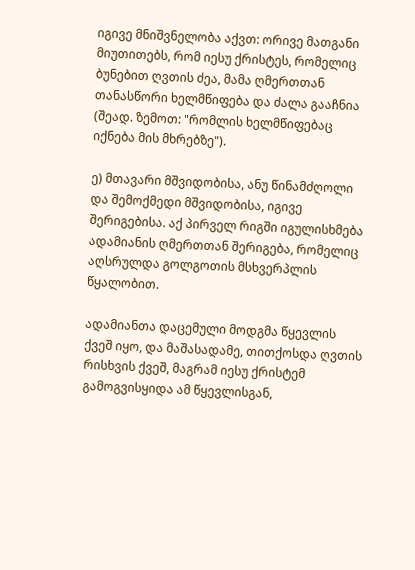იგივე მნიშვნელობა აქვთ: ორივე მათგანი მიუთითებს, რომ იესუ ქრისტეს, რომელიც ბუნებით ღვთის ძეა, მამა ღმერთთან თანასწორი ხელმწიფება და ძალა გააჩნია (შეად. ზემოთ: "რომლის ხელმწიფებაც იქნება მის მხრებზე").

ე) მთავარი მშვიდობისა, ანუ წინამძღოლი და შემოქმედი მშვიდობისა, იგივე შერიგებისა. აქ პირველ რიგში იგულისხმება ადამიანის ღმერთთან შერიგება, რომელიც აღსრულდა გოლგოთის მსხვერპლის წყალობით.

ადამიანთა დაცემული მოდგმა წყევლის ქვეშ იყო, და მაშასადამე, თითქოსდა ღვთის რისხვის ქვეშ, მაგრამ იესუ ქრისტემ გამოგვისყიდა ამ წყევლისგან,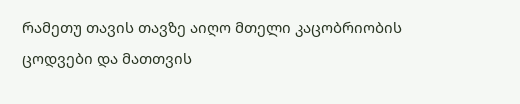რამეთუ თავის თავზე აიღო მთელი კაცობრიობის ცოდვები და მათთვის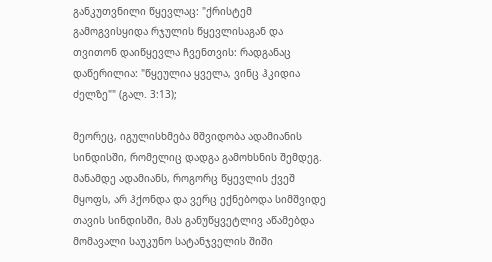განკუთვნილი წყევლაც: "ქრისტემ გამოგვისყიდა რჯულის წყევლისაგან და თვითონ დაიწყევლა ჩვენთვის: რადგანაც დაწერილია: "წყეულია ყველა, ვინც ჰკიდია ძელზე"" (გალ. 3:13);

მეორეც, იგულისხმება მშვიდობა ადამიანის სინდისში, რომელიც დადგა გამოხსნის შემდეგ. მანამდე ადამიანს, როგორც წყევლის ქვეშ მყოფს, არ ჰქონდა და ვერც ექნებოდა სიმშვიდე თავის სინდისში, მას განუწყვეტლივ აწამებდა მომავალი საუკუნო სატანჯველის შიში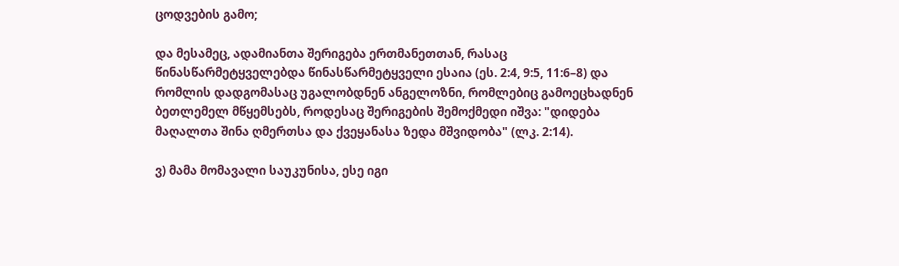ცოდვების გამო;

და მესამეც, ადამიანთა შერიგება ერთმანეთთან, რასაც წინასწარმეტყველებდა წინასწარმეტყველი ესაია (ეს. 2:4, 9:5, 11:6–8) და რომლის დადგომასაც უგალობდნენ ანგელოზნი, რომლებიც გამოეცხადნენ ბეთლემელ მწყემსებს, როდესაც შერიგების შემოქმედი იშვა: "დიდება მაღალთა შინა ღმერთსა და ქვეყანასა ზედა მშვიდობა" (ლკ. 2:14).

ვ) მამა მომავალი საუკუნისა, ესე იგი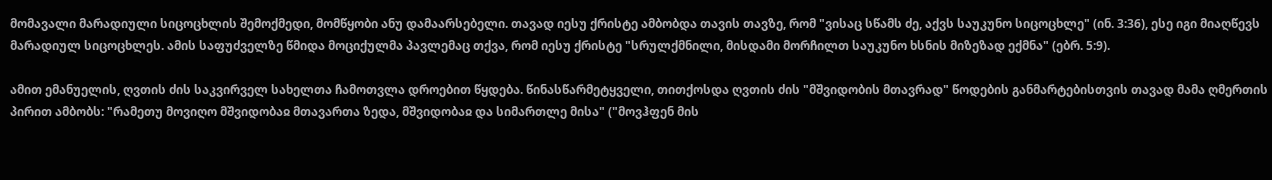მომავალი მარადიული სიცოცხლის შემოქმედი, მომწყობი ანუ დამაარსებელი. თავად იესუ ქრისტე ამბობდა თავის თავზე, რომ "ვისაც სწამს ძე, აქვს საუკუნო სიცოცხლე" (ინ. 3:36), ესე იგი მიაღწევს მარადიულ სიცოცხლეს. ამის საფუძველზე წმიდა მოციქულმა პავლემაც თქვა, რომ იესუ ქრისტე "სრულქმნილი, მისდამი მორჩილთ საუკუნო ხსნის მიზეზად ექმნა" (ებრ. 5:9).

ამით ემანუელის, ღვთის ძის საკვირველ სახელთა ჩამოთვლა დროებით წყდება. წინასწარმეტყველი, თითქოსდა ღვთის ძის "მშვიდობის მთავრად" წოდების განმარტებისთვის თავად მამა ღმერთის პირით ამბობს: "რამეთუ მოვიღო მშვიდობაჲ მთავართა ზედა, მშვიდობაჲ და სიმართლე მისა" ("მოვჰფენ მის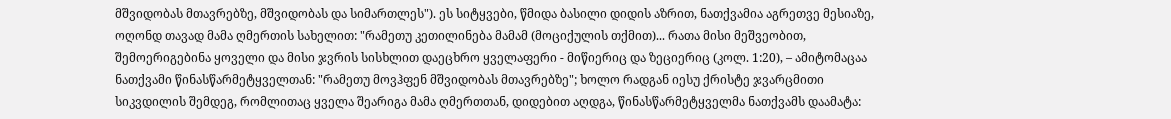მშვიდობას მთავრებზე, მშვიდობას და სიმართლეს"). ეს სიტყვები, წმიდა ბასილი დიდის აზრით, ნათქვამია აგრეთვე მესიაზე, ოღონდ თავად მამა ღმერთის სახელით: "რამეთუ კეთილინება მამამ (მოციქულის თქმით)... რათა მისი მეშვეობით, შემოერიგებინა ყოველი და მისი ჯვრის სისხლით დაეცხრო ყველაფერი - მიწიერიც და ზეციერიც (კოლ. 1:20), – ამიტომაცაა ნათქვამი წინასწარმეტყველთან: "რამეთუ მოვჰფენ მშვიდობას მთავრებზე"; ხოლო რადგან იესუ ქრისტე ჯვარცმითი სიკვდილის შემდეგ, რომლითაც ყველა შეარიგა მამა ღმერთთან, დიდებით აღდგა, წინასწარმეტყველმა ნათქვამს დაამატა: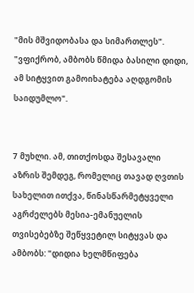"მის მშვიდობასა და სიმართლეს". "ვფიქრობ, ამბობს წმიდა ბასილი დიდი, ამ სიტყვით გამოიხატება აღდგომის საიდუმლო".


7 მუხლი. ამ, თითქოსდა შესავალი აზრის შემდეგ, რომელიც თავად ღვთის სახელით ითქვა, წინასწარმეტყველი აგრძელებს მესია-ემანუელის თვისებებზე შეწყვეტილ სიტყვას და ამბობს: "დიდია ხელმწიფება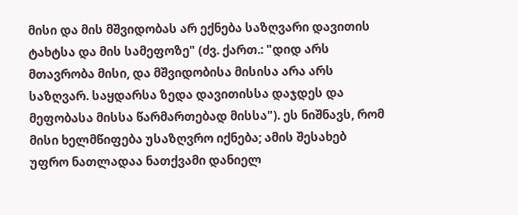მისი და მის მშვიდობას არ ექნება საზღვარი დავითის ტახტსა და მის სამეფოზე" (ძვ. ქართ.: "დიდ არს მთავრობა მისი, და მშვიდობისა მისისა არა არს საზღვარ. საყდარსა ზედა დავითისსა დაჯდეს და მეფობასა მისსა წარმართებად მისსა"). ეს ნიშნავს, რომ მისი ხელმწიფება უსაზღვრო იქნება; ამის შესახებ უფრო ნათლადაა ნათქვამი დანიელ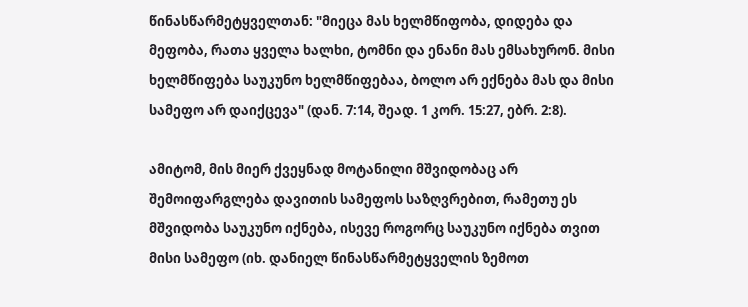წინასწარმეტყველთან: "მიეცა მას ხელმწიფობა, დიდება და მეფობა, რათა ყველა ხალხი, ტომნი და ენანი მას ემსახურონ. მისი ხელმწიფება საუკუნო ხელმწიფებაა, ბოლო არ ექნება მას და მისი სამეფო არ დაიქცევა" (დან. 7:14, შეად. 1 კორ. 15:27, ებრ. 2:8).

ამიტომ, მის მიერ ქვეყნად მოტანილი მშვიდობაც არ შემოიფარგლება დავითის სამეფოს საზღვრებით, რამეთუ ეს მშვიდობა საუკუნო იქნება, ისევე როგორც საუკუნო იქნება თვით მისი სამეფო (იხ. დანიელ წინასწარმეტყველის ზემოთ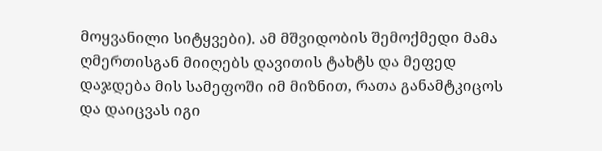მოყვანილი სიტყვები). ამ მშვიდობის შემოქმედი მამა ღმერთისგან მიიღებს დავითის ტახტს და მეფედ დაჯდება მის სამეფოში იმ მიზნით, რათა განამტკიცოს და დაიცვას იგი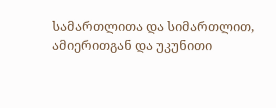სამართლითა და სიმართლით, ამიერითგან და უკუნითი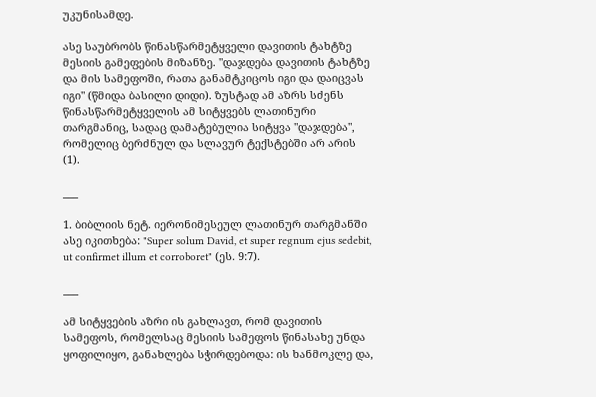უკუნისამდე.

ასე საუბრობს წინასწარმეტყველი დავითის ტახტზე მესიის გამეფების მიზანზე. "დაჯდება დავითის ტახტზე და მის სამეფოში, რათა განამტკიცოს იგი და დაიცვას იგი" (წმიდა ბასილი დიდი). ზუსტად ამ აზრს სძენს წინასწარმეტყველის ამ სიტყვებს ლათინური თარგმანიც, სადაც დამატებულია სიტყვა "დაჯდება", რომელიც ბერძნულ და სლავურ ტექსტებში არ არის (1).

___

1. ბიბლიის ნეტ. იერონიმესეულ ლათინურ თარგმანში ასე იკითხება: "Super solum David, et super regnum ejus sedebit, ut confirmet illum et corroboret" (ეს. 9:7).

___

ამ სიტყვების აზრი ის გახლავთ, რომ დავითის სამეფოს, რომელსაც მესიის სამეფოს წინასახე უნდა ყოფილიყო, განახლება სჭირდებოდა: ის ხანმოკლე და,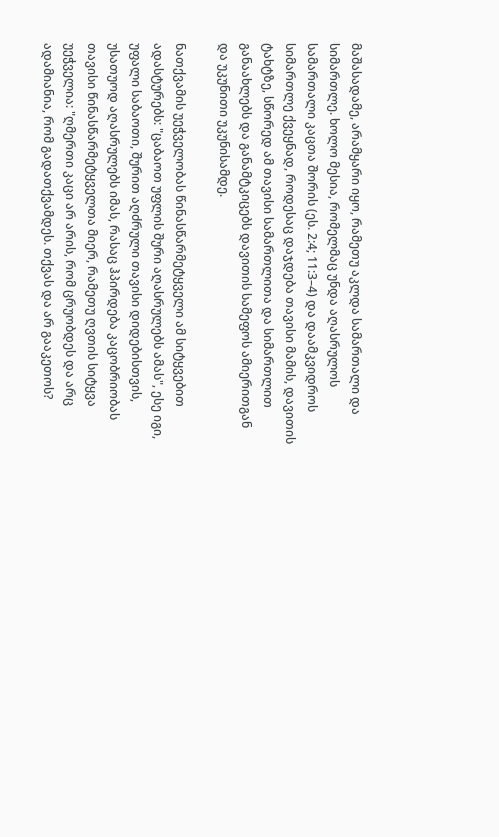მაშასადამე, არამყარი იყო, რამეთუ აკლდა სამართალი და სიმართლე. ხოლო მესია, რომელმაც უნდა აღასრულოს სამართალი კაცთა შორის (ეს. 2:4; 11:3–4) და დაამკვიდროს სიმართლე ქვეყნად, როდესაც დაჯდება თავისი მამის, დავითის ტახტზე, სწორედ ამ თავისი სამართლითა და სიმართლით განაახლებს და განამტკიცებს დავითის სამეფოს ამიერითგან და უკუნითი უკუნისამდე.

ნათქვამის უეჭველობას წინასწარმეტყველი ამ სიტყვებით ადასტურებს: "ცაბაოთ უფლის შური აღასრულებს ამას", ესე იგი, უფალი საბაოთი, შურით აღძრული თავისი დიდებისთვის, უსათუოდ აღასრულებს იმას, რასაც ჰპირდება კაცობრიობას თავისი წინასწარმეტყველთა მიერ, რამეთუ ღვთის სიტყვა უეჭველია: "ღმერთი კაცი არ არის, რომ ცრუობდეს და არც ადამიანია, რომ გადათქვამდეს. თქვას და არ გააკეთოს?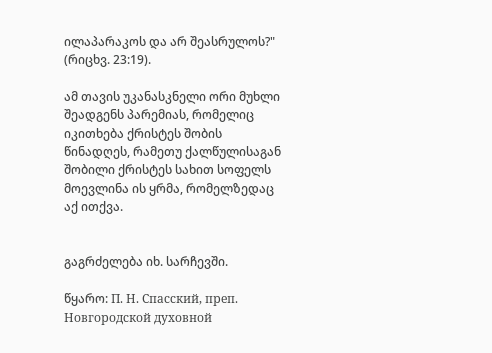ილაპარაკოს და არ შეასრულოს?" (რიცხვ. 23:19).

ამ თავის უკანასკნელი ორი მუხლი შეადგენს პარემიას, რომელიც იკითხება ქრისტეს შობის წინადღეს, რამეთუ ქალწულისაგან შობილი ქრისტეს სახით სოფელს მოევლინა ის ყრმა, რომელზედაც აქ ითქვა.


გაგრძელება იხ. სარჩევში.

წყარო: П. Н. Спасский, преп. Новгородской духовной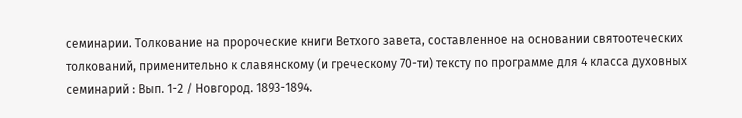семинарии. Толкование на пророческие книги Ветхого завета, составленное на основании святоотеческих толкований, применительно к славянскому (и греческому 70-ти) тексту по программе для 4 класса духовных семинарий : Вып. 1-2 / Новгород. 1893-1894.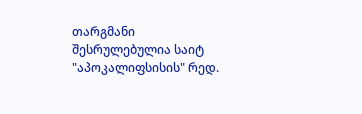თარგმანი შესრულებულია საიტ "აპოკალიფსისის" რედ.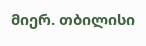მიერ. თბილისი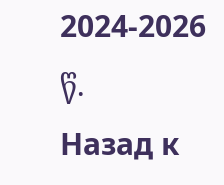2024-2026 წ.
Назад к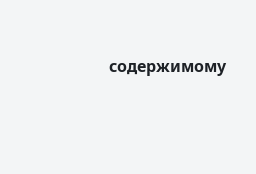содержимому